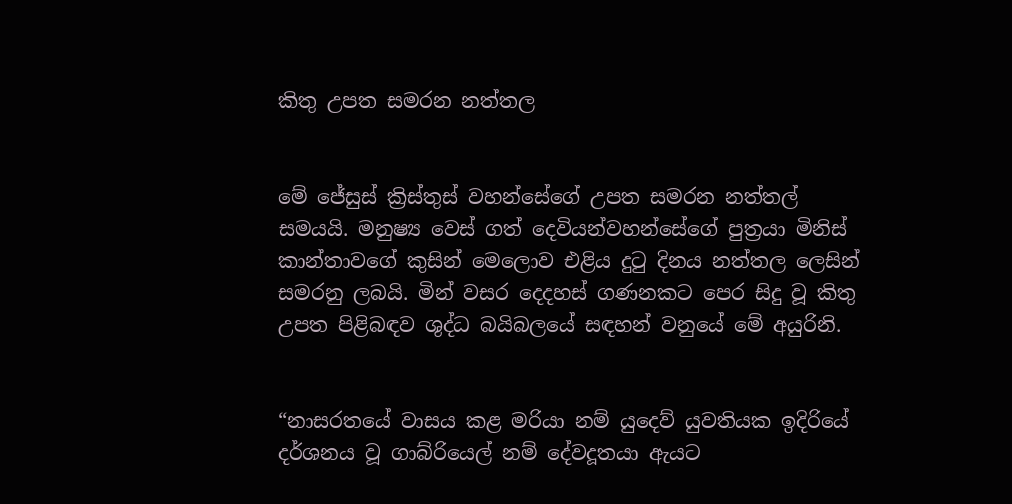කිතු උපත සමරන නත්තල


මේ ජේසුස් ක්‍රිස්තුස් වහන්සේගේ උපත සමරන නත්තල් සමයයි. මනුෂ්‍ය වෙස් ගත් දෙවියන්වහන්සේගේ පුත්‍රයා මිනිස් කාන්තාවගේ කුසින් මෙලොව එළිය දුටු දිනය නත්තල ලෙසින් සමරනු ලබයි. මින් වසර දෙදහස් ගණනකට පෙර සිදු වූ කිතු උපත පිළිබඳව ශුද්ධ බයිබලයේ සඳහන් වනුයේ මේ අයුරිනි.


“නාසරතයේ වාසය කළ මරියා නම් යුදෙව් යුවතියක ඉදිරියේ දර්ශනය වූ ගාබ්රියෙල් නම් දේවදූතයා ඇයට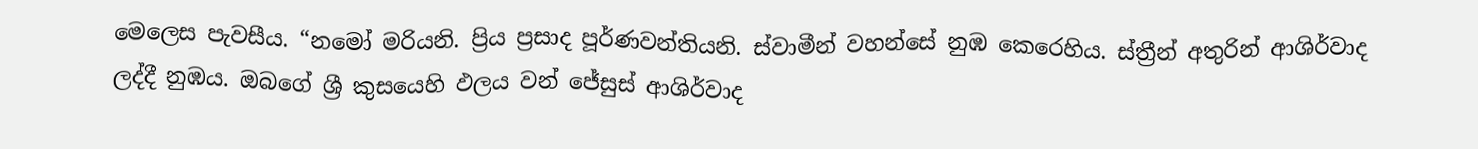මෙලෙස පැවසීය. “නමෝ මරියනි. ප්‍රිය ප්‍රසාද පූර්ණවන්තියනි. ස්වාමීන් වහන්සේ නුඹ කෙරෙහිය. ස්ත්‍රීන් අතුරින් ආශිර්වාද ලද්දී නුඹය. ඔබගේ ශ්‍රී කුසයෙහි ඵලය වන් ජේසුස් ආශිර්වාද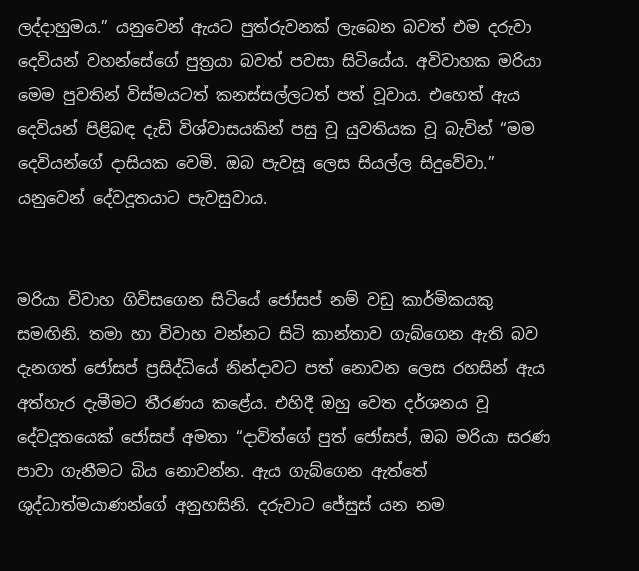ලද්දාහුමය.” යනුවෙන් ඇයට පුත්රුවනක් ලැබෙන බවත් එම දරුවා දෙවියන් වහන්සේගේ පුත්‍රයා බවත් පවසා සිටියේය. අවිවාහක මරියා මෙම පුවතින් විස්මයටත් කනස්සල්ලටත් පත් වූවාය. එහෙත් ඇය දෙවියන් පිළිබඳ දැඩි විශ්වාසයකින් පසු වූ යුවතියක වූ බැවින් “මම දෙවියන්ගේ දාසියක වෙමි. ඔබ පැවසූ ලෙස සියල්ල සිදුවේවා.” යනුවෙන් දේවදූතයාට පැවසුවාය.


මරියා විවාහ ගිවිසගෙන සිටියේ ජෝසප් නම් වඩු කාර්මිකයකු සමඟිනි. තමා හා විවාහ වන්නට සිටි කාන්තාව ගැබ්ගෙන ඇති බව දැනගත් ජෝසප් ප්‍රසිද්ධියේ නින්දාවට පත් නොවන ලෙස රහසින් ඇය අත්හැර දැමීමට තීරණය කළේය. එහිදී ඔහු වෙත දර්ශනය වූ දේවදූතයෙක් ජෝසප් අමතා “දාවිත්ගේ පුත් ජෝසප්, ඔබ මරියා සරණ පාවා ගැනීමට බිය නොවන්න. ඇය ගැබ්ගෙන ඇත්තේ ශුද්ධාත්මයාණන්ගේ අනුහසිනි. දරුවාට ජේසුස් යන නම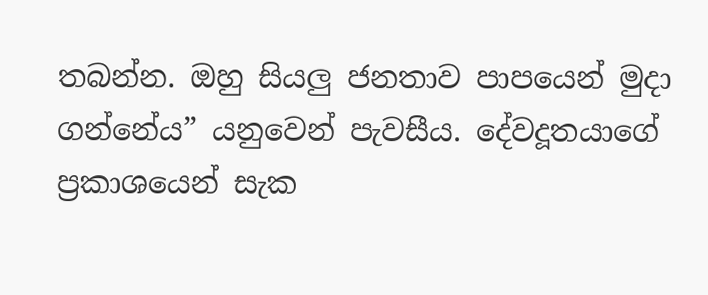තබන්න. ඔහු සියලු ජනතාව පාපයෙන් මුදා ගන්නේය” යනුවෙන් පැවසීය. දේවදූතයාගේ ප්‍රකාශයෙන් සැක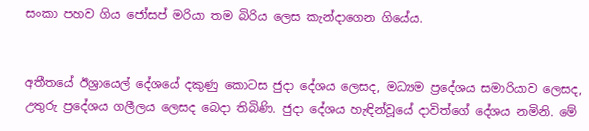සංකා පහව ගිය ජෝසප් මරියා තම බිරිය ලෙස කැන්දාගෙන ගියේය.


අතීතයේ ඊශ්‍රායෙල් දේශයේ දකුණු කොටස ජුදා දේශය ලෙසද, මධ්‍යම ප්‍රදේශය සමාරියාව ලෙසද, උතුරු ප්‍රදේශය ගලීලය ලෙසද බෙදා තිබිණි. ජුදා දේශය හැඳින්වූයේ දාවිත්ගේ දේශය නමිනි. මේ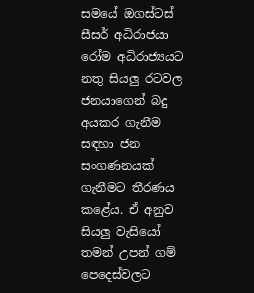සමයේ ඔගස්ටස් සීසර් අධිරාජයා රෝම අධිරාජ්‍යයට නතු සියලු රටවල ජනයාගෙන් බදු අයකර ගැනීම සඳහා ජන සංගණනයක් ගැනීමට තීරණය කළේය. ඒ අනුව සියලු වැසියෝ තමන් උපන් ගම් පෙදෙස්වලට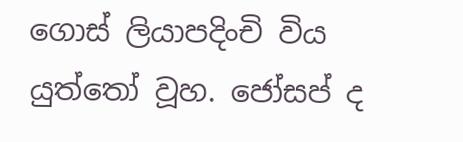ගොස් ලියාපදිංචි විය යුත්තෝ වූහ. ජෝසප් ද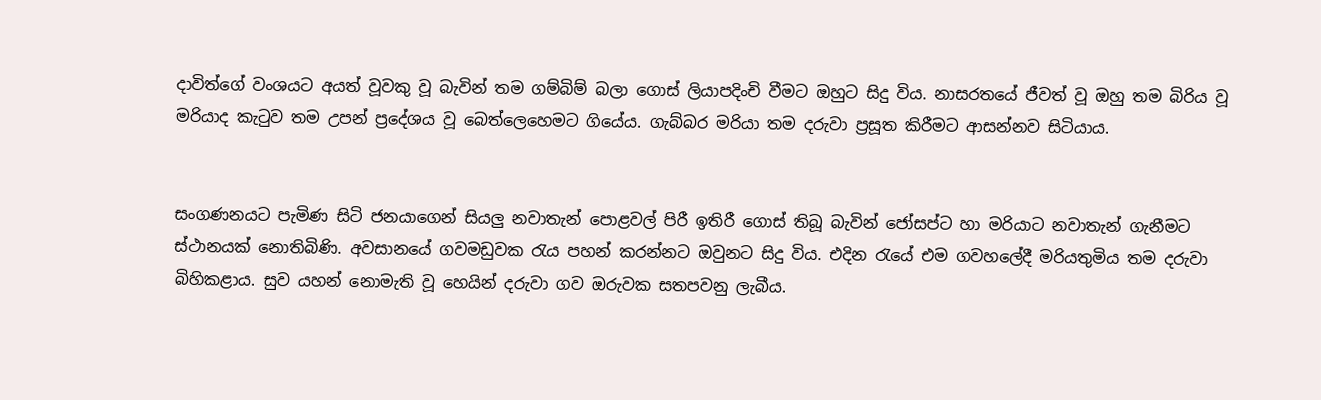දාවිත්ගේ වංශයට අයත් වූවකු වූ බැවින් තම ගම්බිම් බලා ගොස් ලියාපදිංචි වීමට ඔහුට සිදු විය. නාසරතයේ ජීවත් වූ ඔහු තම බිරිය වූ මරියාද කැටුව තම උපන් ප්‍රදේශය වූ බෙත්ලෙහෙමට ගියේය. ගැබ්බර මරියා තම දරුවා ප්‍රසූත කිරීමට ආසන්නව සිටියාය.


සංගණනයට පැමිණ සිටි ජනයාගෙන් සියලු නවාතැන් පොළවල් පිරී ඉතිරී ගොස් තිබූ බැවින් ජෝසප්ට හා මරියාට නවාතැන් ගැනීමට ස්ථානයක් නොතිබිණි. අවසානයේ ගවමඩුවක රැය පහන් කරන්නට ඔවුනට සිදු විය. එදින රැයේ එම ගවහලේදී මරියතුමිය තම දරුවා බිහිකළාය. සුව යහන් නොමැති වූ හෙයින් දරුවා ගව ඔරුවක සතපවනු ලැබීය.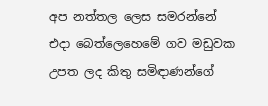අප නත්තල ලෙස සමරන්නේ එදා බෙත්ලෙහෙමේ ගව මඩුවක උපත ලද කිතු සමිඳාණන්ගේ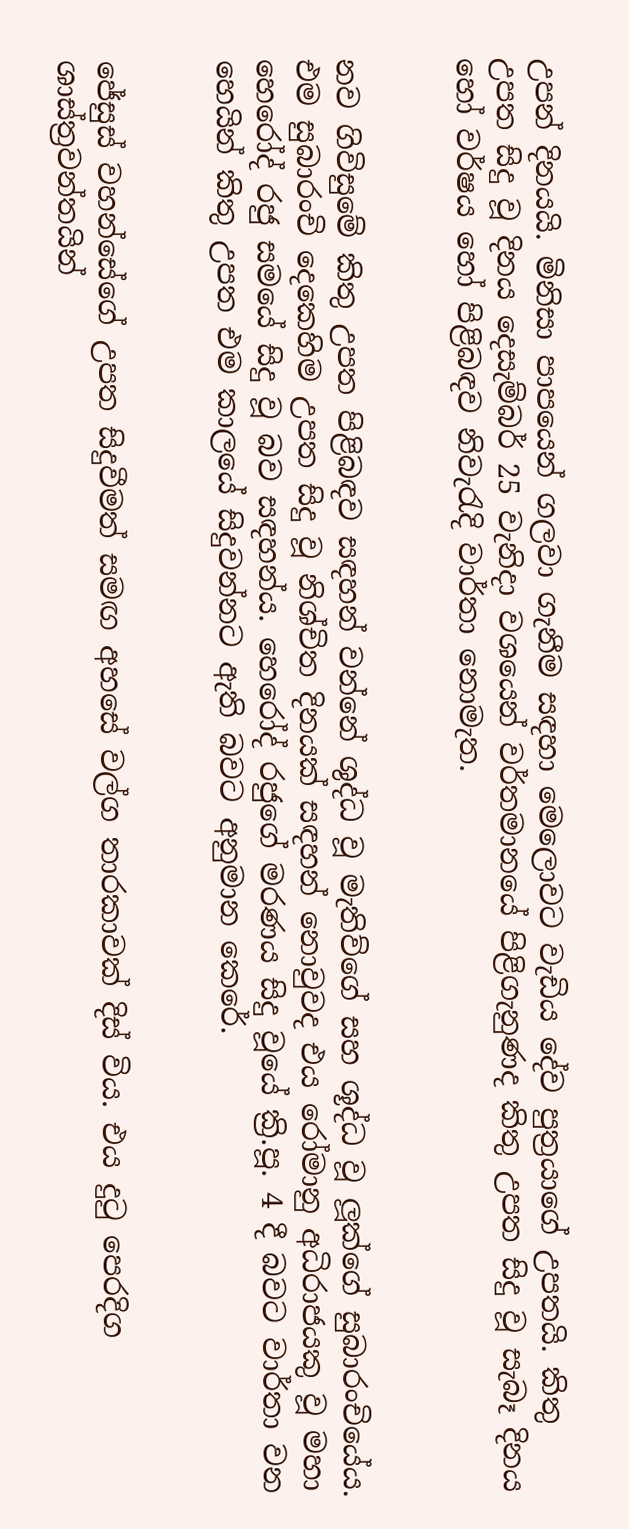උපන් දිනයයි. මිනිසා පාපයෙන් ගලවා ගැනීම සඳහා මෙලොවට වැඩිය දේව පුත්‍රයාගේ උපතයි. කිතු උපත සිදු වූ දිනය දෙසැම්බර් 25 වැනිදා වශයෙන් වර්තමානයේ පිළිගැනුණද කිතු උපත සිදු වූ සැබෑ දිනය හෝ වර්ෂය හෝ පිළිබඳව නිවැරැදි වාර්තා නොමැත.


නව ගිවිසුමේ කිතු උපත පිළිබඳව සඳහන් වන්නේ ශුද්ධ වූ මැතිව්ගේ සහ ශූද්ධ වූ ලූක්ගේ සුබාරංචියේය. එම සුබාරංචි දෙකෙහිම උපත සිදු වූ නිශ්චිත දිනයක් සඳහන් නොවුවද එය රෝමානු අධිරාජයකු වූ මහා හෙරෝද් රජු සමයේ සිදු වූ බව සඳහන්ය. හෙරෝද් රජුගේ මරණය සිදු වූයේ ක්‍රි.පූ. 4 දී බවට වාර්තා වන හෙයින් කිතු උපත එම කාලයේ සිදුවන්නට ඇති බවට අනුමාන කෙරේ.


ජේසුස් වහන්සේගේ උපත සිදුවීමත් සමඟ අහසේ වල්ග තාරකාවක් දිස් විය. එය දුටු පෙරදිග ශාස්ත්‍රවන්තයින්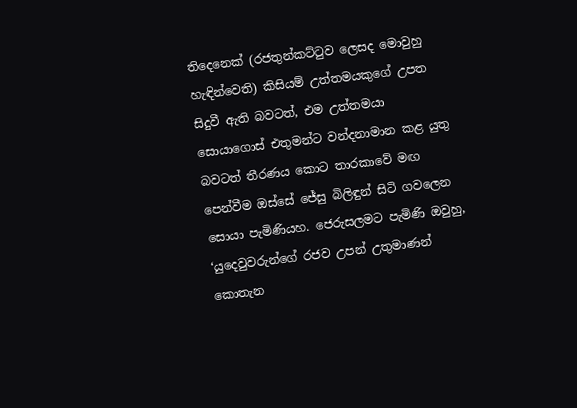තිදෙනෙක් (රජතුන්කට්ටුව ලෙසද මොවුහු හැඳින්වෙති) කිසියම් උත්තමයකුගේ උපත සිදුවී ඇති බවටත්, එම උත්තමයා සොයාගොස් එතුමන්ට වන්දනාමාන කළ යුතු බවටත් තීරණය කොට තාරකාවේ මඟ පෙන්වීම ඔස්සේ ජේසු බිලිඳුන් සිටි ගවලෙන සොයා පැමිණියහ. ජෙරුසලමට පැමිණි ඔවුහු, ‘යුදෙවුවරුන්ගේ රජව උපන් උතුමාණන් කොතැන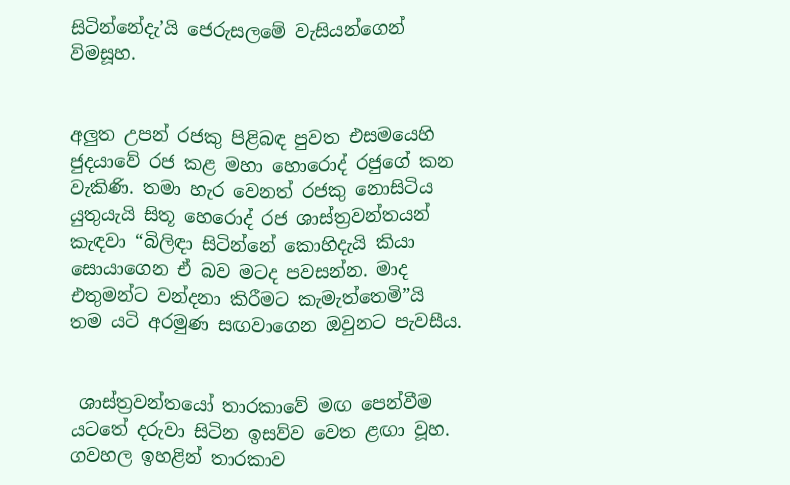සිටින්නේදැ’යි ජෙරුසලමේ වැසියන්ගෙන් විමසූහ.


අලුත උපන් රජකු පිළිබඳ පුවත එසමයෙහි ජුදයාවේ රජ කළ මහා හොරොද් රජුගේ කන වැකිණි. තමා හැර වෙනත් රජකු නොසිටිය යුතුයැයි සිතූ හෙරොද් රජ ශාස්ත්‍රවන්තයන් කැඳවා “බිලිඳා සිටින්නේ කොහිදැයි කියා සොයාගෙන ඒ බව මටද පවසන්න. මාද එතුමන්ට වන්දනා කිරීමට කැමැත්තෙමි”යි තම යටි අරමුණ සඟවාගෙන ඔවුනට පැවසීය.


 ශාස්ත්‍රවන්තයෝ තාරකාවේ මඟ පෙන්වීම යටතේ දරුවා සිටින ඉසව්ව වෙත ළඟා වූහ. ගවහල ඉහළින් තාරකාව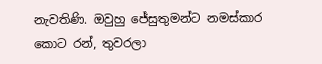නැවතිණි. ඔවුහු ජේසුතුමන්ට නමස්කාර කොට රන්, තුවරලා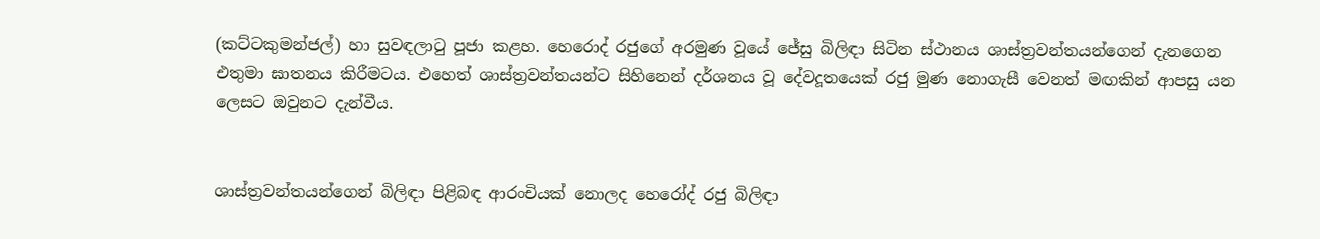(කට්ටකුමන්ජල්) හා සුවඳලාටු පූජා කළහ. හෙරොද් රජුගේ අරමුණ වූයේ ජේසු බිලිඳා සිටින ස්ථානය ශාස්ත්‍රවන්තයන්ගෙන් දැනගෙන එතුමා ඝාතනය කිරීමටය. එහෙත් ශාස්ත්‍රවන්තයන්ට සිහිනෙන් දර්ශනය වූ දේවදූතයෙක් රජු මුණ නොගැසී වෙනත් මඟකින් ආපසු යන ලෙසට ඔවුනට දැන්වීය.


ශාස්ත්‍රවන්තයන්ගෙන් බිලිඳා පිළිබඳ ආරංචියක් නොලද හෙරෝද් රජු බිලිඳා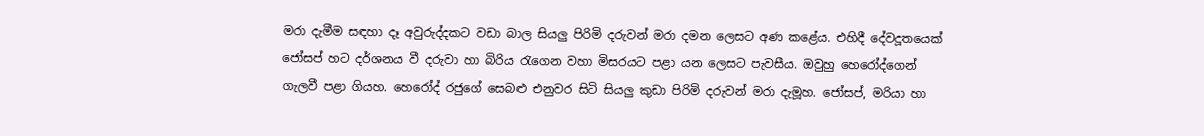මරා දැමීම සඳහා දෑ අවුරුද්දකට වඩා බාල සියලු පිරිමි දරුවන් මරා දමන ලෙසට අණ කළේය. එහිදී දේවදූතයෙක් ජෝසප් හට දර්ශනය වී දරුවා හා බිරිය රැගෙන වහා මිසරයට පළා යන ලෙසට පැවසීය. ඔවුහු හෙරෝද්ගෙන් ගැලවී පළා ගියහ. හෙරෝද් රජුගේ සෙබළු එනුවර සිටි සියලු කුඩා පිරිමි දරුවන් මරා දැමූහ. ජෝසප්, මරියා හා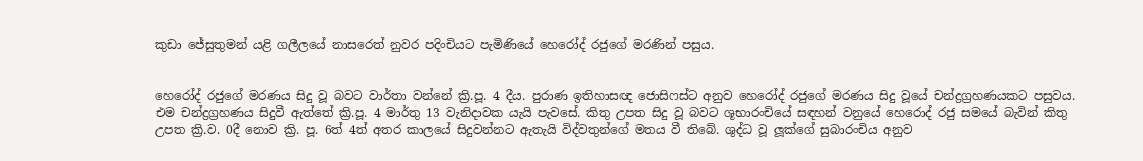කුඩා ජේසුතුමන් යළි ගලීලයේ නාසරෙත් නුවර පදිංචියට පැමිණියේ හෙරෝද් රජුගේ මරණින් පසුය.


හෙරෝද් රජුගේ මරණය සිදු වූ බවට වාර්තා වන්නේ ක්‍රි.පූ. 4 දීය. පුරාණ ඉතිහාසඥ ජොසිෆස්ට අනුව හෙරෝද් රජුගේ මරණය සිදු වූයේ චන්ද්‍රග්‍රහණයකට පසුවය. එම චන්ද්‍රග්‍රහණය සිදුවී ඇත්තේ ක්‍රි.පූ. 4 මාර්තු 13 වැනිදාවක යැයි පැවසේ. කිතු උපත සිදු වූ බවට ශූභාරංචියේ සඳහන් වනුයේ හෙරොද් රජු සමයේ බැවින් කිතු උපත ක්‍රි.ව. 0දී නොව ක්‍රි. පූ. 6ත් 4ත් අතර කාලයේ සිදුවන්නට ඇතැයි විද්වතුන්ගේ මතය වී තිබේ. ශුද්ධ වූ ලූක්ගේ සුබාරංචිය අනුව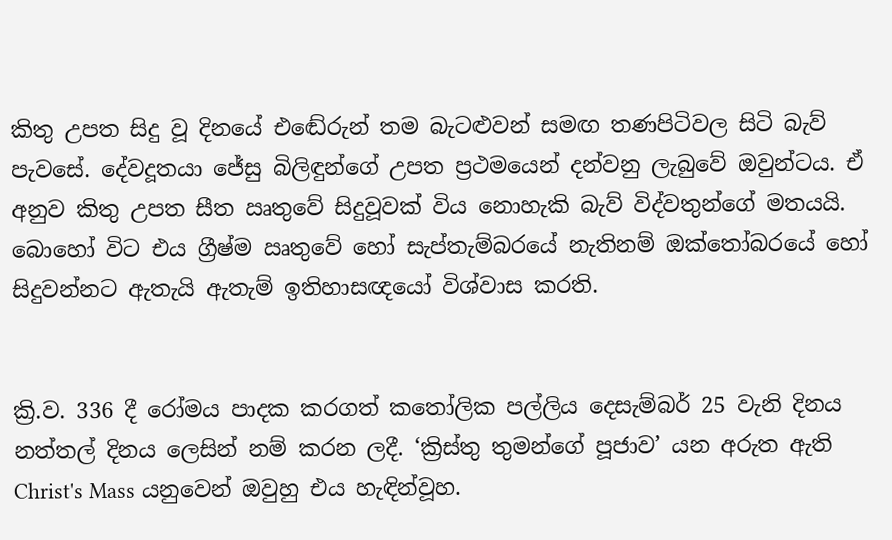කිතු උපත සිදු වූ දිනයේ එඬේරුන් තම බැටළුවන් සමඟ තණපිටිවල සිටි බැව් පැවසේ. දේවදූතයා ජේසු බිලිඳුන්ගේ උපත ප්‍රථමයෙන් දන්වනු ලැබුවේ ඔවුන්ටය. ඒ අනුව කිතු උපත සීත ඍතුවේ සිදුවූවක් විය නොහැකි බැව් විද්වතුන්ගේ මතයයි. බොහෝ විට එය ග්‍රීෂ්ම ඍතුවේ හෝ සැප්තැම්බරයේ නැතිනම් ඔක්තෝබරයේ හෝ සිදුවන්නට ඇතැයි ඇතැම් ඉතිහාසඥයෝ විශ්වාස කරති.


ක්‍රි.ව. 336 දී රෝමය පාදක කරගත් කතෝලික පල්ලිය දෙසැම්බර් 25 වැනි දිනය නත්තල් දිනය ලෙසින් නම් කරන ලදී. ‘ක්‍රිස්තු තුමන්ගේ පූජාව’ යන අරුත ඇති Christ's Mass යනුවෙන් ඔවුහු එය හැඳින්වූහ.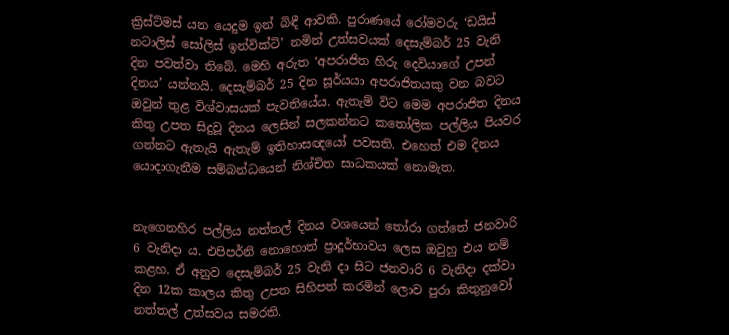ක්‍රිස්ට්මස් යන යෙදුම ඉන් බිඳී ආවකි. පුරාණයේ රෝමවරු ‘ඩයිස් නටාලිස් සෝලිස් ඉන්වික්ටි’ නමින් උත්සවයක් දෙසැම්බර් 25 වැනි දින පවත්වා තිබේ. මෙහි අරුත ‘අපරාජිත හිරු දෙවියාගේ උපන් දිනය’ යන්නයි. දෙසැම්බර් 25 දින සූර්යයා අපරාජිතයකු වන බවට ඔවුන් තුළ විශ්වාසයක් පැවතියේය. ඇතැම් විට මෙම අපරාජිත දිනය කිතු උපත සිදුවූ දිනය ලෙසින් සලකන්නට කතෝලික පල්ලිය පියවර ගන්නට ඇතැයි ඇතැම් ඉතිහාසඥයෝ පවසති. එහෙත් එම දිනය යොදාගැනීම සම්බන්ධයෙන් නිශ්චිත සාධකයක් නොමැත.


නැගෙනහිර පල්ලිය නත්තල් දිනය වශයෙන් තෝරා ගත්තේ ජනවාරි 6 වැනිදා ය. එපිපර්නි නොහොත් ප්‍රාදූර්භාවය ලෙස ඔවුහු එය නම් කළහ. ඒ අනුව දෙසැම්බර් 25 වැනි දා සිට ජනවාරි 6 වැනිදා දක්වා දින 12ක කාලය කිතු උපත සිහිපත් කරමින් ලොව පුරා කිතුනුවෝ නත්තල් උත්සවය සමරති.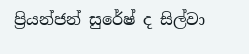ප්‍රියන්ජන් සුරේෂ් ද සිල්වා